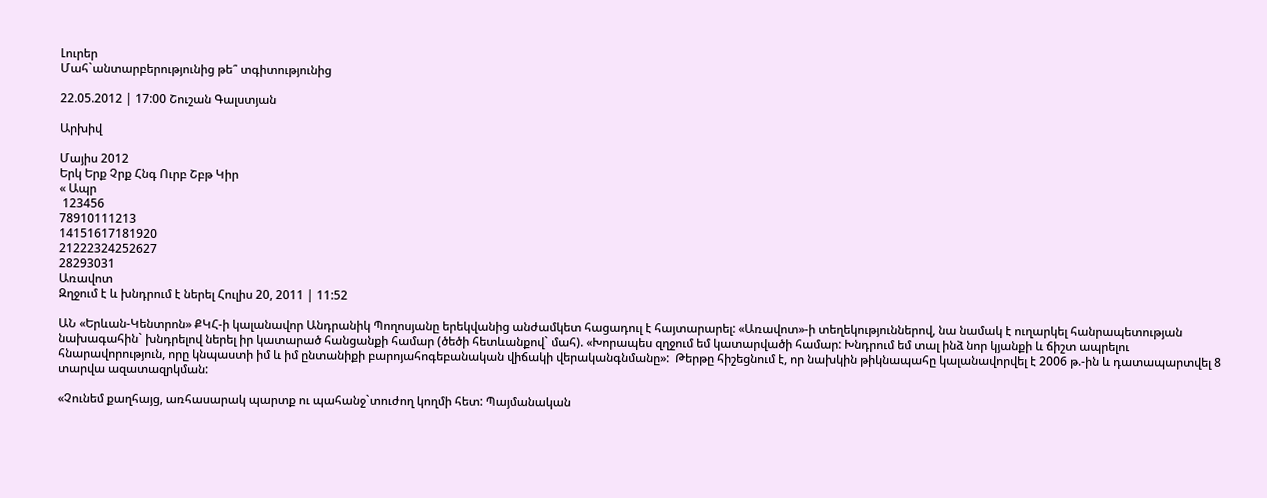Լուրեր
Մահ`անտարբերությունից թե՞ տգիտությունից

22.05.2012 | 17:00 Շուշան Գալստյան

Արխիվ

Մայիս 2012
Երկ Երք Չրք Հնգ Ուրբ Շբթ Կիր
« Ապր
 123456
78910111213
14151617181920
21222324252627
28293031
Առավոտ
Զղջում է և խնդրում է ներել Հուլիս 20, 2011 | 11:52

ԱՆ «Երևան‑Կենտրոն» ՔԿՀ‑ի կալանավոր Անդրանիկ Պողոսյանը երեկվանից անժամկետ հացադուլ է հայտարարել: «Առավոտ»-ի տեղեկություններով, նա նամակ է ուղարկել հանրապետության նախագահին` խնդրելով ներել իր կատարած հանցանքի համար (ծեծի հետևանքով` մահ). «Խորապես զղջում եմ կատարվածի համար: Խնդրում եմ տալ ինձ նոր կյանքի և ճիշտ ապրելու հնարավորություն, որը կնպաստի իմ և իմ ընտանիքի բարոյահոգեբանական վիճակի վերականգնմանը»:  Թերթը հիշեցնում է, որ նախկին թիկնապահը կալանավորվել է 2006 թ.‑ին և դատապարտվել 8 տարվա ազատազրկման:

«Չունեմ քաղհայց, առհասարակ պարտք ու պահանջ`տուժող կողմի հետ: Պայմանական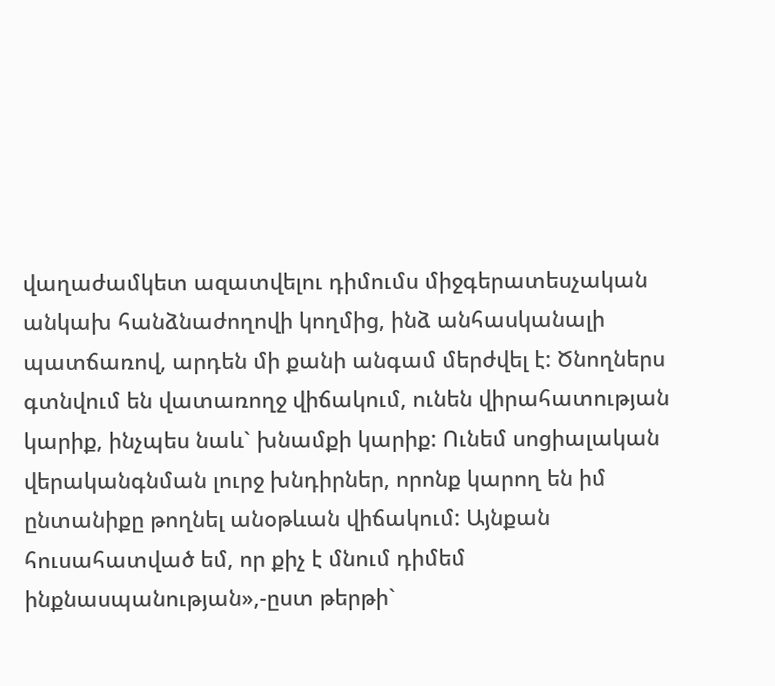վաղաժամկետ ազատվելու դիմումս միջգերատեսչական անկախ հանձնաժողովի կողմից, ինձ անհասկանալի պատճառով, արդեն մի քանի անգամ մերժվել է: Ծնողներս գտնվում են վատառողջ վիճակում, ունեն վիրահատության կարիք, ինչպես նաև` խնամքի կարիք: Ունեմ սոցիալական վերականգնման լուրջ խնդիրներ, որոնք կարող են իմ ընտանիքը թողնել անօթևան վիճակում: Այնքան հուսահատված եմ, որ քիչ է մնում դիմեմ ինքնասպանության»,‑ըստ թերթի`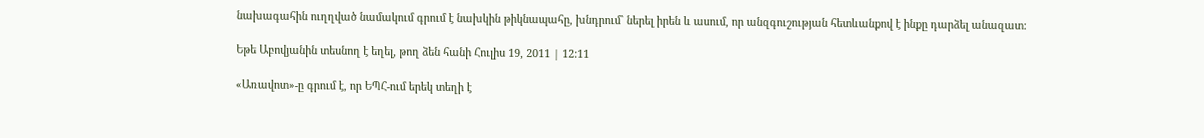նախագահին ուղղված նամակում գրում է նախկին թիկնապահը, խնդրում` ներել իրեն և ասում, որ անզգուշության հետևանքով է ինքը դարձել անազատ:

Եթե Աբովյանին տեսնող է եղել, թող ձեն հանի Հուլիս 19, 2011 | 12:11

«Առավոտ»-ը գրում է, որ ԵՊՀ-ում երեկ տեղի է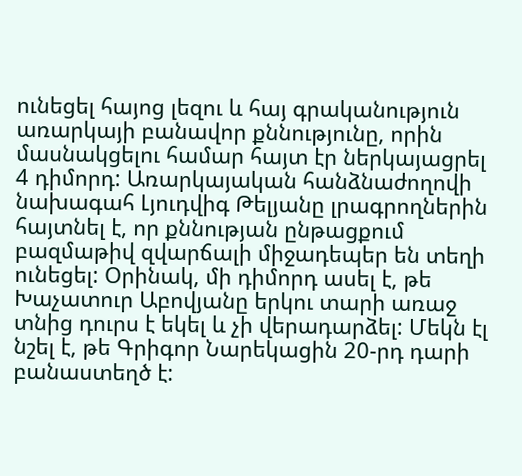ունեցել հայոց լեզու և հայ գրականություն առարկայի բանավոր քննությունը, որին մասնակցելու համար հայտ էր ներկայացրել 4 դիմորդ: Առարկայական հանձնաժողովի նախագահ Լյուդվիգ Թելյանը լրագրողներին հայտնել է, որ քննության ընթացքում բազմաթիվ զվարճալի միջադեպեր են տեղի ունեցել: Օրինակ, մի դիմորդ ասել է, թե Խաչատուր Աբովյանը երկու տարի առաջ տնից դուրս է եկել և չի վերադարձել: Մեկն էլ նշել է, թե Գրիգոր Նարեկացին 20-րդ դարի բանաստեղծ է: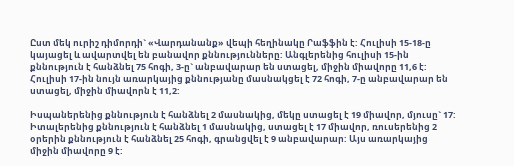Ըստ մեկ ուրիշ դիմորդի` «Վարդանանք» վեպի հեղինակը Րաֆֆին է: Հուլիսի 15-18-ը կայացել և ավարտվել են բանավոր քննությունները: Անգլերենից հուլիսի 15-ին քննություն է հանձնել 75 հոգի, 3-ը` անբավարար են ստացել, միջին միավորը 11,6 է: Հուլիսի 17-ին նույն առարկայից քննությանը մասնակցել է 72 հոգի, 7-ը անբավարար են ստացել, միջին միավորն է 11,2:

Իսպաներենից քննություն է հանձնել 2 մասնակից, մեկը ստացել է 19 միավոր, մյուսը` 17: Իտալերենից քննություն է հանձնել 1 մասնակից, ստացել է 17 միավոր, ռուսերենից 2 օրերին քննություն է հանձնել 25 հոգի, գրանցվել է 9 անբավարար: Այս առարկայից միջին միավորը 9 է: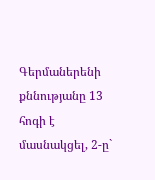Գերմաներենի քննությանը 13 հոգի է մասնակցել, 2-ը`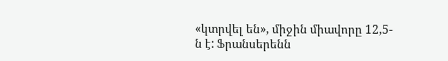«կտրվել են», միջին միավորը 12,5-ն է: Ֆրանսերենն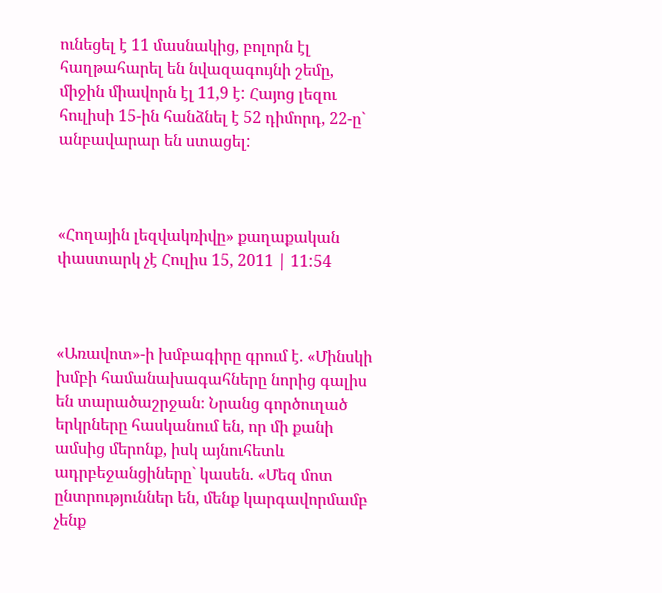ունեցել է 11 մասնակից, բոլորն էլ հաղթահարել են նվազագույնի շեմը, միջին միավորն էլ 11,9 է: Հայոց լեզու հուլիսի 15-ին հանձնել է 52 դիմորդ, 22-ը` անբավարար են ստացել:



«Հողային լեզվակռիվը» քաղաքական փաստարկ չէ Հուլիս 15, 2011 | 11:54



«Առավոտ»-ի խմբագիրը գրում է. «Մինսկի խմբի համանախագահները նորից գալիս են տարածաշրջան։ Նրանց գործուղած երկրները հասկանում են, որ մի քանի ամսից մերոնք, իսկ այնուհետև ադրբեջանցիները` կասեն. «Մեզ մոտ ընտրություններ են, մենք կարգավորմամբ չենք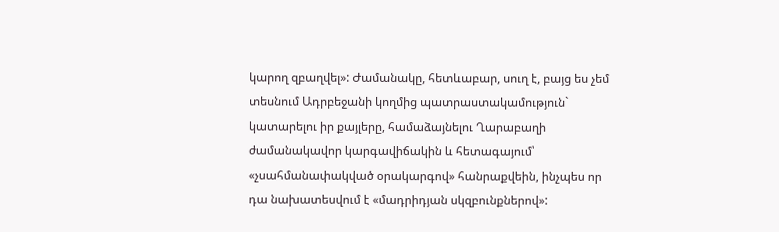կարող զբաղվել»: Ժամանակը, հետևաբար, սուղ է, բայց ես չեմ տեսնում Ադրբեջանի կողմից պատրաստակամություն` կատարելու իր քայլերը, համաձայնելու Ղարաբաղի ժամանակավոր կարգավիճակին և հետագայում՝ «չսահմանափակված օրակարգով» հանրաքվեին, ինչպես որ դա նախատեսվում է «մադրիդյան սկզբունքներով»: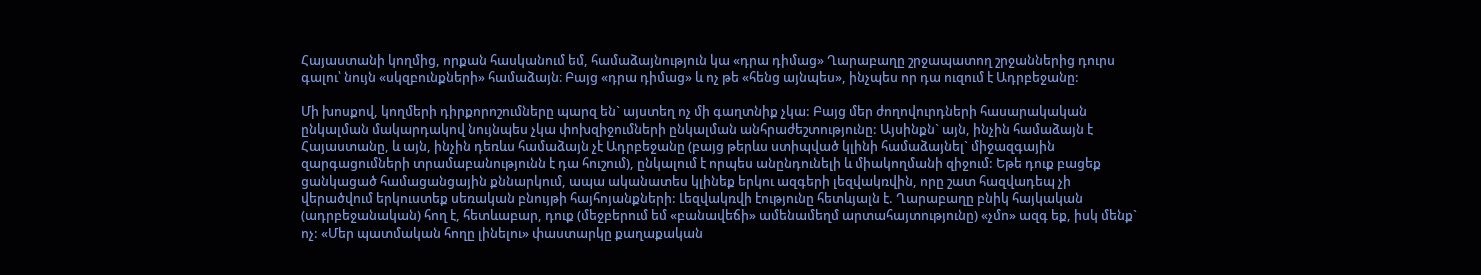Հայաստանի կողմից, որքան հասկանում եմ, համաձայնություն կա «դրա դիմաց» Ղարաբաղը շրջապատող շրջաններից դուրս գալու՝ նույն «սկզբունքների» համաձայն։ Բայց «դրա դիմաց» և ոչ թե «հենց այնպես», ինչպես որ դա ուզում է Ադրբեջանը:

Մի խոսքով, կողմերի դիրքորոշումները պարզ են` այստեղ ոչ մի գաղտնիք չկա: Բայց մեր ժողովուրդների հասարակական ընկալման մակարդակով նույնպես չկա փոխզիջումների ընկալման անհրաժեշտությունը: Այսինքն` այն, ինչին համաձայն է Հայաստանը, և այն, ինչին դեռևս համաձայն չէ Ադրբեջանը (բայց թերևս ստիպված կլինի համաձայնել` միջազգային զարգացումների տրամաբանությունն է դա հուշում), ընկալում է որպես անընդունելի և միակողմանի զիջում: Եթե դուք բացեք ցանկացած համացանցային քննարկում, ապա ականատես կլինեք երկու ազգերի լեզվակռվին, որը շատ հազվադեպ չի վերածվում երկուստեք սեռական բնույթի հայհոյանքների: Լեզվակռվի էությունը հետևյալն է. Ղարաբաղը բնիկ հայկական (ադրբեջանական) հող է, հետևաբար, դուք (մեջբերում եմ «բանավեճի» ամենամեղմ արտահայտությունը) «չմո» ազգ եք, իսկ մենք` ոչ: «Մեր պատմական հողը լինելու» փաստարկը քաղաքական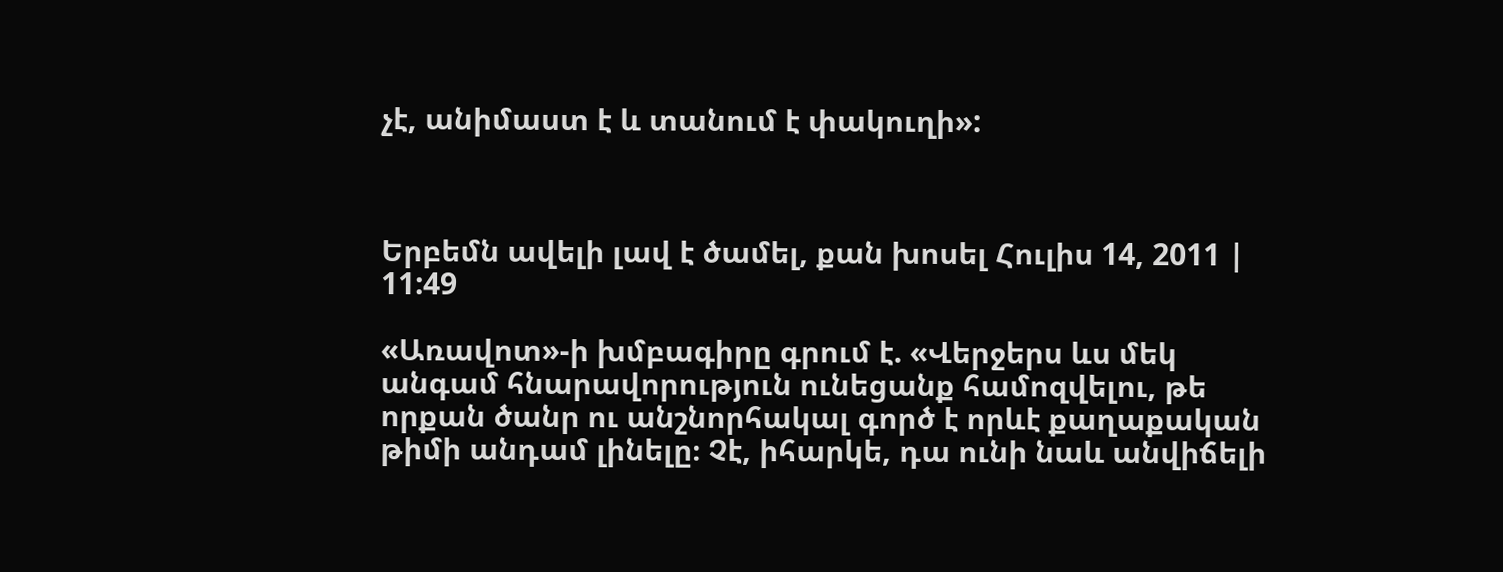չէ, անիմաստ է և տանում է փակուղի»:



Երբեմն ավելի լավ է ծամել, քան խոսել Հուլիս 14, 2011 | 11:49

«Առավոտ»-ի խմբագիրը գրում է. «Վերջերս ևս մեկ անգամ հնարավորություն ունեցանք համոզվելու, թե որքան ծանր ու անշնորհակալ գործ է որևէ քաղաքական թիմի անդամ լինելը։ Չէ, իհարկե, դա ունի նաև անվիճելի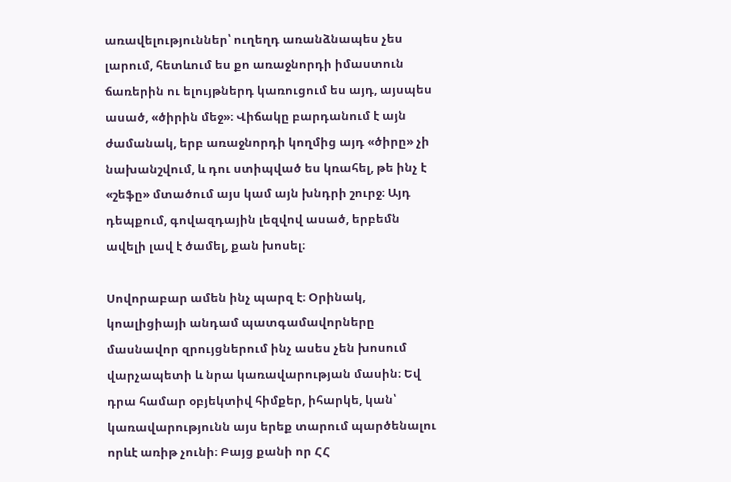առավելություններ՝ ուղեղդ առանձնապես չես լարում, հետևում ես քո առաջնորդի իմաստուն ճառերին ու ելույթներդ կառուցում ես այդ, այսպես ասած, «ծիրին մեջ»։ Վիճակը բարդանում է այն ժամանակ, երբ առաջնորդի կողմից այդ «ծիրը» չի նախանշվում, և դու ստիպված ես կռահել, թե ինչ է «շեֆը» մտածում այս կամ այն խնդրի շուրջ։ Այդ դեպքում, գովազդային լեզվով ասած, երբեմն ավելի լավ է ծամել, քան խոսել։

Սովորաբար ամեն ինչ պարզ է։ Օրինակ, կոալիցիայի անդամ պատգամավորները մասնավոր զրույցներում ինչ ասես չեն խոսում վարչապետի և նրա կառավարության մասին։ Եվ դրա համար օբյեկտիվ հիմքեր, իհարկե, կան՝ կառավարությունն այս երեք տարում պարծենալու որևէ առիթ չունի։ Բայց քանի որ ՀՀ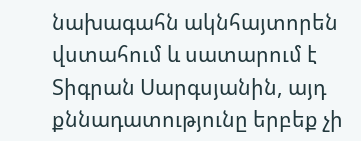նախագահն ակնհայտորեն վստահում և սատարում է Տիգրան Սարգսյանին, այդ քննադատությունը երբեք չի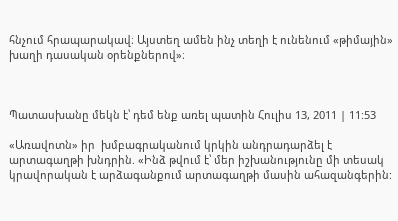հնչում հրապարակավ։ Այստեղ ամեն ինչ տեղի է ունենում «թիմային» խաղի դասական օրենքներով»։



Պատասխանը մեկն է՝ դեմ ենք առել պատին Հուլիս 13, 2011 | 11:53

«Առավոտն» իր  խմբագրականում կրկին անդրադարձել է արտագաղթի խնդրին. «Ինձ թվում է՝ մեր իշխանությունը մի տեսակ կրավորական է արձագանքում արտագաղթի մասին ահազանգերին: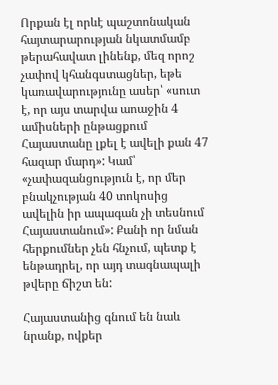Որքան էլ որևէ պաշտոնական հայտարարության նկատմամբ թերահավատ լինենք, մեզ որոշ չափով կհանգստացներ, եթե կառավարությունը ասեր՝ «սուտ է, որ այս տարվա աոաջին 4 ամիսների ընթացքում Հայաստանը լքել է ավելի քան 47 հազար մարդ»: Կամ՝ «չափազանցություն է, որ մեր բնակչության 40 տոկոսից ավելին իր ապագան չի տեսնում Հայաստանում»: Քանի որ նման հերքումներ չեն հնչում, պետք է ենթադրել, որ այդ տագնապալի թվերը ճիշտ են:

Հայաստանից գնում են նաև նրանք, ովքեր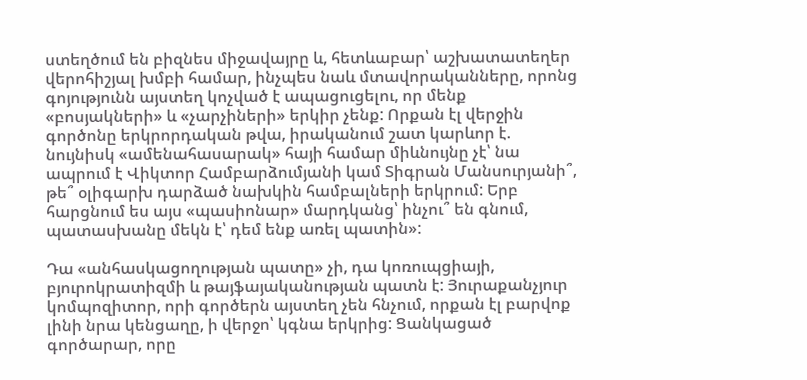ստեղծում են բիզնես միջավայրը և, հետևաբար՝ աշխատատեղեր վերոհիշյալ խմբի համար, ինչպես նաև մտավորականները, որոնց գոյությունն այստեղ կոչված է ապացուցելու, որ մենք «բոսյակների» և «չարչիների» երկիր չենք: Որքան էլ վերջին գործոնը երկրորդական թվա, իրականում շատ կարևոր է. նույնիսկ «ամենահասարակ» հայի համար միևնույնը չէ՝ նա ապրում է Վիկտոր Համբարձումյանի կամ Տիգրան Մանսուրյանի՞, թե՞ օլիգարխ դարձած նախկին համբալների երկրում: Երբ հարցնում ես այս «պասիոնար» մարդկանց՝ ինչու՞ են գնում, պատասխանը մեկն է՝ դեմ ենք առել պատին»:

Դա «անհասկացողության պատը» չի, դա կոռուպցիայի, բյուրոկրատիզմի և թայֆայականության պատն է: Յուրաքանչյուր կոմպոզիտոր, որի գործերն այստեղ չեն հնչում, որքան էլ բարվոք լինի նրա կենցաղը, ի վերջո՝ կգնա երկրից: Ցանկացած գործարար, որը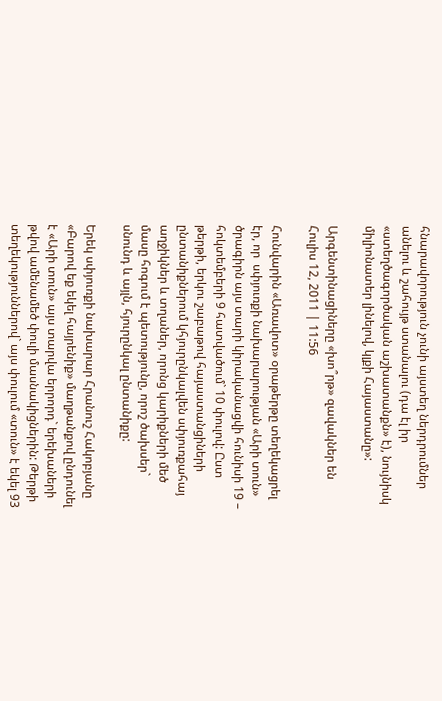հնարավորություն չունի այստեղ ներդրումներ անելու և շահույթ ստանալու (դա էլ իր «ստեղծագործական աշխատանքն» է), նույնիսկ միլիոնատեր լինելով, կլքի Հայաստանը»:

Արգենտինացիները «խո՞րթ» զավակներ են Հուլիս 12, 2011 | 11:56

Հունվարին «Առավոտ» օրաթերթը տեղեկացրել էր, որ  սփյուռքի նախարարության «Արի տուն»  ծրագիրն այս տարի կիրականացվի հունիսի 19 – հոկտեմբերի 9 հատվածում` 10 փուլով: Ըստ թերթի, երկու շաբաթով հայաստանցիների ընտանիքներում կհյուրընկալվեն սփյուռքահայ աղջիկներ և տղաներ, որոնց կարիքների մեծ մասը հոգում է պետությունը, որոշ ծախսեր` սնունդ և այլն, հյուրընկալ ընտանիքը:

Երեկ սփյուռքի նախարար Հրանուշ Հակոբյանը «Բարով եք եկել հայրենիք» մաղթանքով ընդունել է «Արի տուն» այս տարվա երրորդ` երեխաների թվով ամենամեծ փուլի մասնակիցներին: Թերթի տեղեկություններով` այս փուլում «տուն» է եկել 93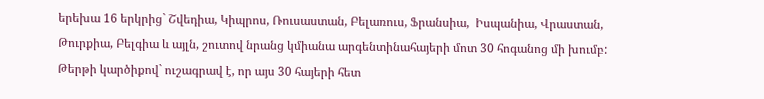երեխա 16 երկրից` Շվեդիա, Կիպրոս, Ռուսաստան, Բելառուս, Ֆրանսիա,  Իսպանիա, Վրաստան, Թուրքիա, Բելգիա և այլն, շուտով նրանց կմիանա արգենտինահայերի մոտ 30 հոգանոց մի խումբ: Թերթի կարծիքով` ուշագրավ է, որ այս 30 հայերի հետ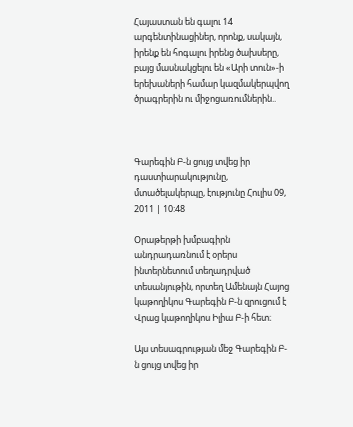Հայաստան են գալու 14 արգենտինացիներ, որոնք, սակայն, իրենք են հոգալու իրենց ծախսերը, բայց մասնակցելու են «Արի տուն»-ի երեխաների համար կազմակերպվող ծրագրերին ու միջոցառումներին..



Գարեգին Բ-ն ցույց տվեց իր դաստիարակությունը, մտածելակերպը, էությունը Հուլիս 09, 2011 | 10:48

Օրաթերթի խմբագիրն անդրադառնում է օրերս ինտերնետում տեղադրված տեսանյութին, որտեղ Ամենայն Հայոց կաթողիկոս Գարեգին Բ-ն զրուցում է Վրաց կաթողիկոս Իլիա Բ-ի հետ։

Այս տեսագրության մեջ Գարեգին Բ-ն ցույց տվեց իր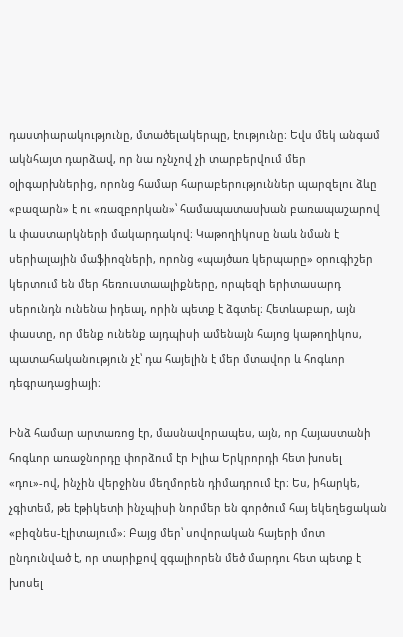դաստիարակությունը, մտածելակերպը, էությունը։ Եվս մեկ անգամ ակնհայտ դարձավ, որ նա ոչնչով չի տարբերվում մեր օլիգարխներից, որոնց համար հարաբերություններ պարզելու ձևը «բազարն» է ու «ռազբորկան»՝ համապատասխան բառապաշարով և փաստարկների մակարդակով։ Կաթողիկոսը նաև նման է սերիալային մաֆիոզների, որոնց «պայծառ կերպարը» օրուգիշեր կերտում են մեր հեռուստաալիքները, որպեզի երիտասարդ սերունդն ունենա իդեալ, որին պետք է ձգտել։ Հետևաբար, այն փաստը, որ մենք ունենք այդպիսի ամենայն հայոց կաթողիկոս, պատահականություն չէ՝ դա հայելին է մեր մտավոր և հոգևոր դեգրադացիայի։

Ինձ համար արտառոց էր, մասնավորապես, այն, որ Հայաստանի հոգևոր առաջնորդը փորձում էր Իլիա Երկրորդի հետ խոսել «դու»-ով, ինչին վերջինս մեղմորեն դիմադրում էր։ Ես, իհարկե, չգիտեմ, թե էթիկետի ինչպիսի նորմեր են գործում հայ եկեղեցական «բիզնես-էլիտայում»։ Բայց մեր՝ սովորական հայերի մոտ ընդունված է, որ տարիքով զգալիորեն մեծ մարդու հետ պետք է խոսել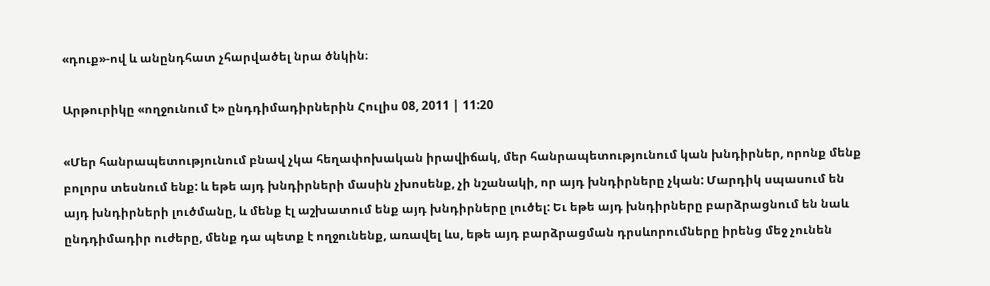«դուք»-ով և անընդհատ չհարվածել նրա ծնկին։

Արթուրիկը «ողջունում է» ընդդիմադիրներին Հուլիս 08, 2011 | 11:20

«Մեր հանրապետությունում բնավ չկա հեղափոխական իրավիճակ, մեր հանրապետությունում կան խնդիրներ, որոնք մենք բոլորս տեսնում ենք: և եթե այդ խնդիրների մասին չխոսենք, չի նշանակի, որ այդ խնդիրները չկան: Մարդիկ սպասում են այդ խնդիրների լուծմանը, և մենք էլ աշխատում ենք այդ խնդիրները լուծել: Եւ եթե այդ խնդիրները բարձրացնում են նաև ընդդիմադիր ուժերը, մենք դա պետք է ողջունենք, առավել ևս, եթե այդ բարձրացման դրսևորումները իրենց մեջ չունեն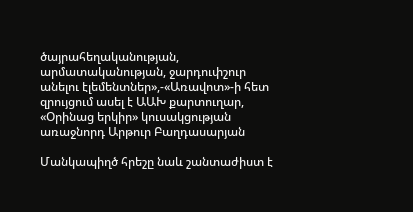ծայրահեղականության, արմատականության, ջարդուփշուր անելու էլեմենտներ»,-«Առավոտ»-ի հետ զրույցում ասել է ԱԱԽ քարտուղար, «Օրինաց երկիր» կուսակցության առաջնորդ Արթուր Բաղդասարյան

Մանկապիղծ հրեշը նաև շանտաժիստ է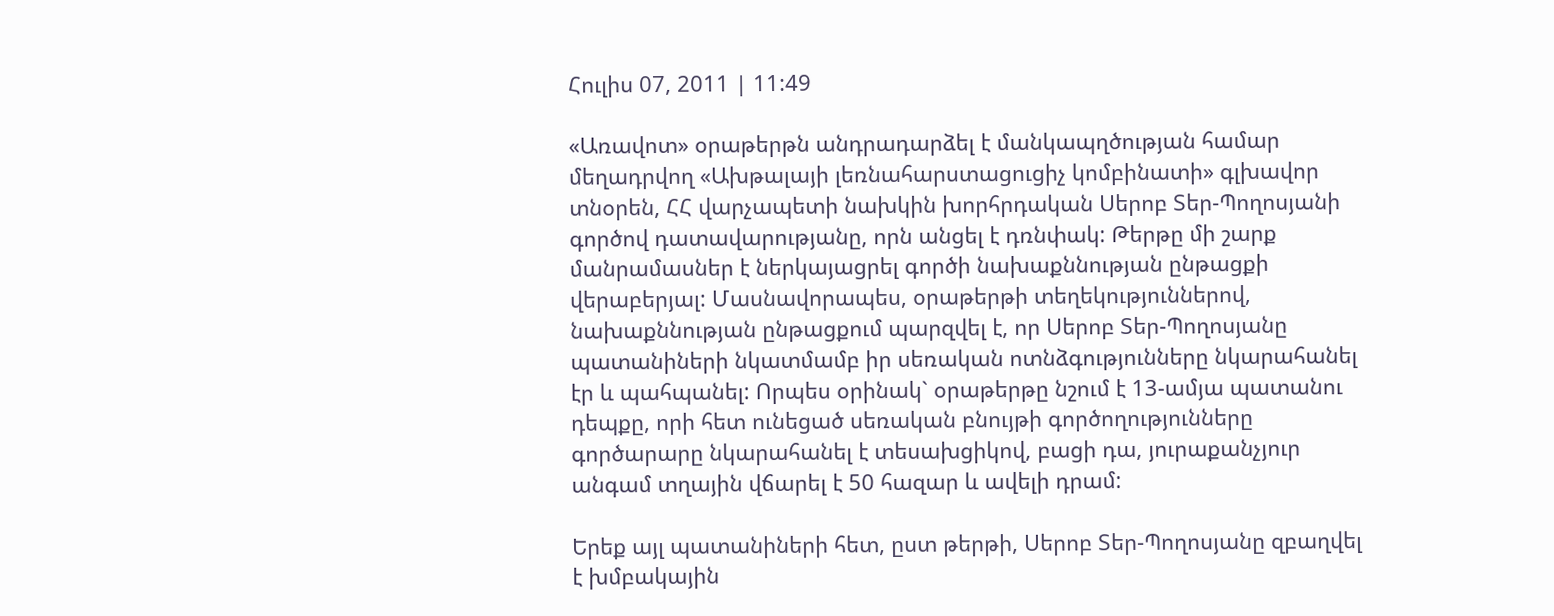Հուլիս 07, 2011 | 11:49

«Առավոտ» օրաթերթն անդրադարձել է մանկապղծության համար մեղադրվող «Ախթալայի լեռնահարստացուցիչ կոմբինատի» գլխավոր տնօրեն, ՀՀ վարչապետի նախկին խորհրդական Սերոբ Տեր-Պողոսյանի գործով դատավարությանը, որն անցել է դռնփակ: Թերթը մի շարք մանրամասներ է ներկայացրել գործի նախաքննության ընթացքի վերաբերյալ: Մասնավորապես, օրաթերթի տեղեկություններով, նախաքննության ընթացքում պարզվել է, որ Սերոբ Տեր-Պողոսյանը պատանիների նկատմամբ իր սեռական ոտնձգությունները նկարահանել էր և պահպանել: Որպես օրինակ` օրաթերթը նշում է 13-ամյա պատանու դեպքը, որի հետ ունեցած սեռական բնույթի գործողությունները գործարարը նկարահանել է տեսախցիկով, բացի դա, յուրաքանչյուր անգամ տղային վճարել է 50 հազար և ավելի դրամ:

Երեք այլ պատանիների հետ, ըստ թերթի, Սերոբ Տեր-Պողոսյանը զբաղվել է խմբակային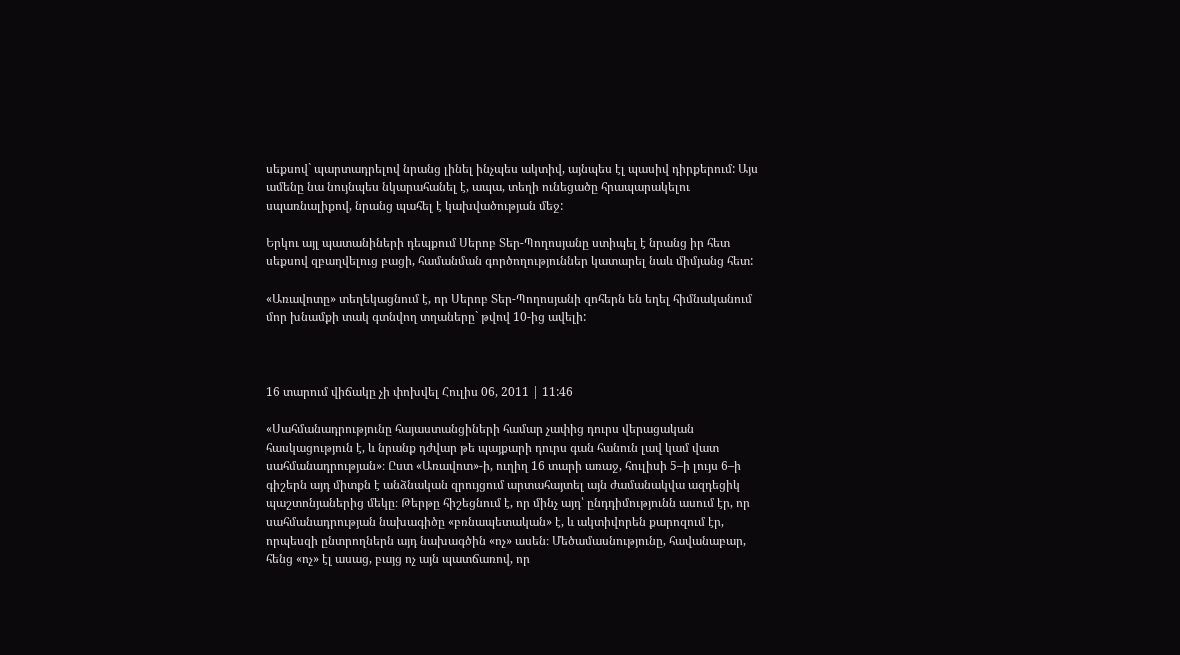սեքսով` պարտադրելով նրանց լինել ինչպես ակտիվ, այնպես էլ պասիվ դիրքերում: Այս ամենը նա նույնպես նկարահանել է, ապա, տեղի ունեցածը հրապարակելու սպառնալիքով, նրանց պահել է կախվածության մեջ:

Երկու այլ պատանիների դեպքում Սերոբ Տեր-Պողոսյանը ստիպել է նրանց իր հետ սեքսով զբաղվելուց բացի, համանման գործողություններ կատարել նաև միմյանց հետ:

«Առավոտը» տեղեկացնում է, որ Սերոբ Տեր-Պողոսյանի զոհերն են եղել հիմնականում մոր խնամքի տակ գտնվող տղաները` թվով 10-ից ավելի:



16 տարում վիճակը չի փոխվել Հուլիս 06, 2011 | 11:46

«Սահմանադրությունը հայաստանցիների համար չափից դուրս վերացական հասկացություն է, և նրանք դժվար թե պայքարի դուրս գան հանուն լավ կամ վատ սահմանադրության»։ Ըստ «Առավոտ»-ի, ուղիղ 16 տարի առաջ, հուլիսի 5–ի լույս 6–ի գիշերն այդ միտքն է անձնական զրույցում արտահայտել այն ժամանակվա ազդեցիկ պաշտոնյաներից մեկը։ Թերթը հիշեցնում է, որ մինչ այդ՝ ընդդիմությունն ասում էր, որ սահմանադրության նախագիծը «բռնապետական» է, և ակտիվորեն քարոզում էր, որպեսզի ընտրողներն այդ նախագծին «ոչ» ասեն։ Մեծամասնությունը, հավանաբար, հենց «ոչ» էլ ասաց, բայց ոչ այն պատճառով, որ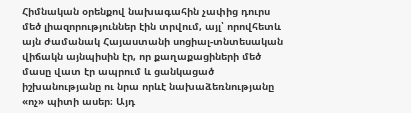Հիմնական օրենքով նախագահին չափից դուրս մեծ լիազորություններ էին տրվում, այլ՝ որովհետև այն ժամանակ Հայաստանի սոցիալ-տնտեսական վիճակն այնպիսին էր, որ քաղաքացիների մեծ մասը վատ էր ապրում և ցանկացած իշխանությանը ու նրա որևէ նախաձեռնությանը «ոչ» պիտի ասեր։ Այդ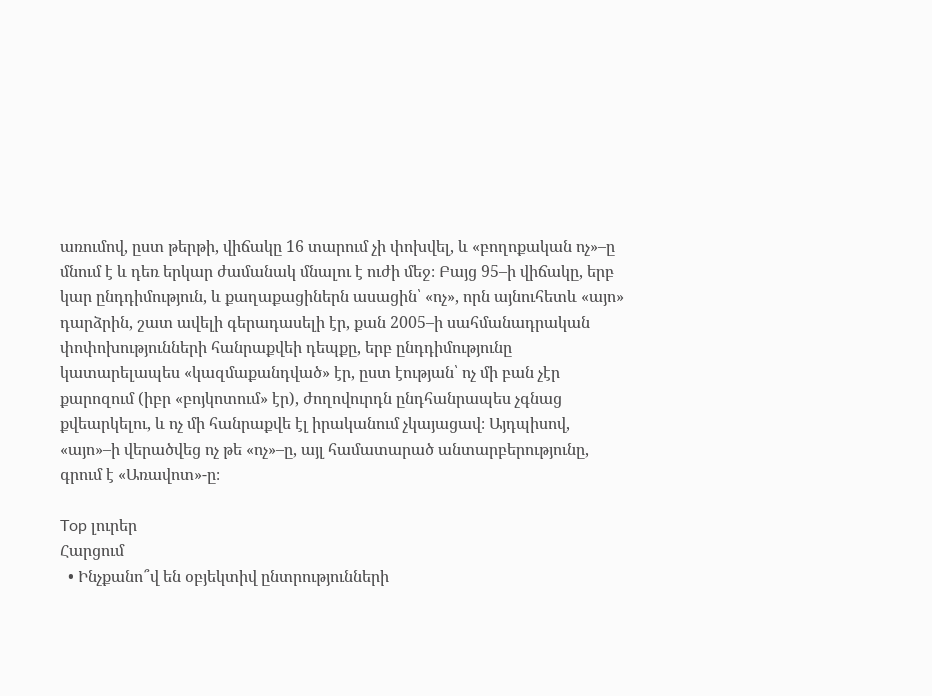առումով, ըստ թերթի, վիճակը 16 տարում չի փոխվել, և «բողոքական ոչ»–ը մնում է և դեռ երկար ժամանակ մնալու է ուժի մեջ։ Բայց 95–ի վիճակը, երբ կար ընդդիմություն, և քաղաքացիներն ասացին՝ «ոչ», որն այնուհետև «այո» դարձրին, շատ ավելի գերադասելի էր, քան 2005–ի սահմանադրական փոփոխությունների հանրաքվեի դեպքը, երբ ընդդիմությունը կատարելապես «կազմաքանդված» էր, ըստ էության՝ ոչ մի բան չէր քարոզում (իբր «բոյկոտում» էր), ժողովուրդն ընդհանրապես չգնաց քվեարկելու, և ոչ մի հանրաքվե էլ իրականում չկայացավ։ Այդպիսով, «այո»–ի վերածվեց ոչ թե «ոչ»–ը, այլ համատարած անտարբերությունը, գրում է «Առավոտ»-ը։

Top լուրեր
Հարցում
  • Ինչքանո՞վ են օբյեկտիվ ընտրությունների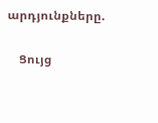արդյունքները.

    Ցույց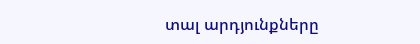տալ արդյունքները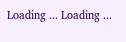Loading ... Loading ...